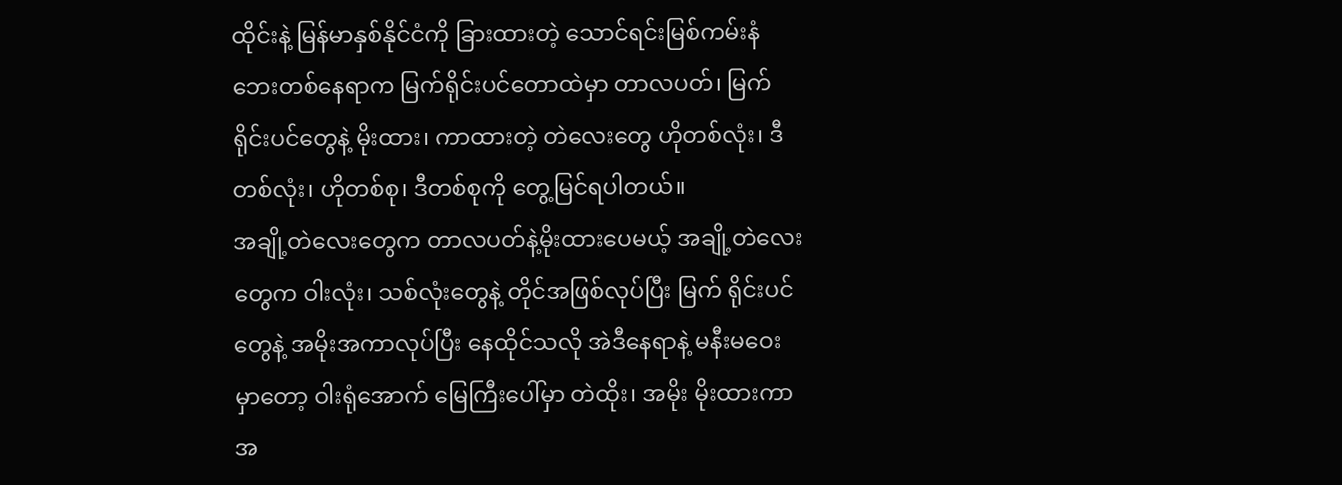ထိုင်းနဲ့ မြန်မာနှစ်နိုင်ငံကို ခြားထားတဲ့ သောင်ရင်းမြစ်ကမ်းနံဘေးတစ်နေရာက မြက်ရိုင်းပင်တောထဲမှာ တာလပတ်၊ မြက်ရိုင်းပင်တွေနဲ့ မိုးထား၊ ကာထားတဲ့ တဲလေးတွေ ဟိုတစ်လုံး၊ ဒီတစ်လုံး၊ ဟိုတစ်စု၊ ဒီတစ်စုကို တွေ့မြင်ရပါတယ်။
အချို့တဲလေးတွေက တာလပတ်နဲ့မိုးထားပေမယ့် အချို့တဲလေးတွေက ဝါးလုံး၊ သစ်လုံးတွေနဲ့ တိုင်အဖြစ်လုပ်ပြီး မြက် ရိုင်းပင်တွေနဲ့ အမိုးအကာလုပ်ပြီး နေထိုင်သလို အဲဒီနေရာနဲ့ မနီးမဝေးမှာတော့ ဝါးရုံအောက် မြေကြီးပေါ်မှာ တဲထိုး၊ အမိုး မိုးထားကာ အ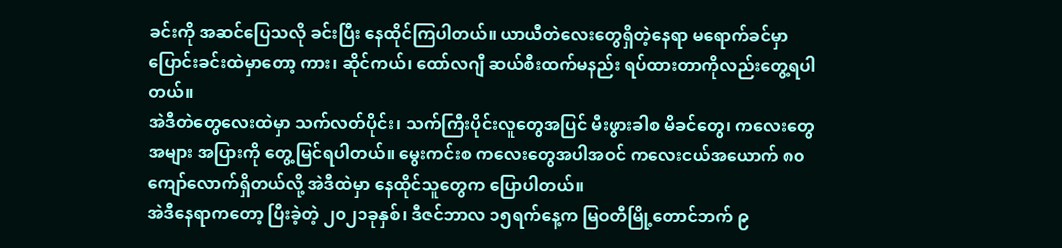ခင်းကို အဆင်ပြေသလို ခင်းပြီး နေထိုင်ကြပါတယ်။ ယာယီတဲလေးတွေရှိတဲ့နေရာ မရောက်ခင်မှာ ပြောင်းခင်းထဲမှာတော့ ကား၊ ဆိုင်ကယ်၊ ထော်လဂျီ ဆယ်စီးထက်မနည်း ရပ်ထားတာကိုလည်းတွေ့ရပါတယ်။
အဲဒီတဲတွေလေးထဲမှာ သက်လတ်ပိုင်း၊ သက်ကြီးပိုင်းလူတွေအပြင် မီးဖွားခါစ မိခင်တွေ၊ ကလေးတွေအများ အပြားကို တွေ့မြင်ရပါတယ်။ မွေးကင်းစ ကလေးတွေအပါအဝင် ကလေးငယ်အယောက် ၈၀ကျော်လောက်ရှိတယ်လို့ အဲဒီထဲမှာ နေထိုင်သူတွေက ပြောပါတယ်။
အဲဒီနေရာကတော့ ပြီးခဲ့တဲ့ ၂၀၂၁ခုနှစ်၊ ဒီဇင်ဘာလ ၁၅ရက်နေ့က မြဝတီမြို့တောင်ဘက် ၉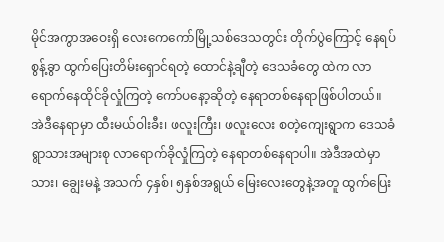မိုင်အကွာအဝေးရှိ လေးကေကော်မြို့သစ်ဒေသတွင်း တိုက်ပွဲကြောင့် နေရပ်စွန့်ခွာ ထွက်ပြေးတိမ်းရှောင်ရတဲ့ ထောင်နဲ့ချီတဲ့ ဒေသခံတွေ ထဲက လာရောက်နေထိုင်ခိုလှုံကြတဲ့ ကော်ပနော့ဆိုတဲ့ နေရာတစ်နေရာဖြစ်ပါတယ်။
အဲဒီနေရာမှာ ထီးမယ်ဝါးခီး၊ ဖလူးကြီး၊ ဖလူးလေး စတဲ့ကျေးရွာက ဒေသခံရွာသားအများစု လာရောက်ခိုလှုံကြတဲ့ နေရာတစ်နေရာပါ။ အဲဒီအထဲမှာ သား၊ ချွေးမနဲ့ အသက် ၄နှစ်၊ ၅နှစ်အရွယ် မြေးလေးတွေနဲ့အတူ ထွက်ပြေး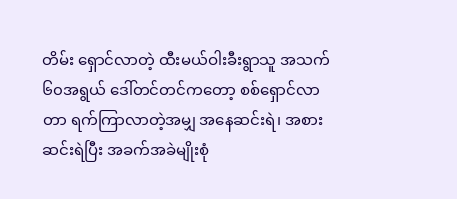တိမ်း ရှောင်လာတဲ့ ထီးမယ်ဝါးခီးရွာသူ အသက် ၆၀အရွယ် ဒေါ်တင်တင်ကတော့ စစ်ရှောင်လာတာ ရက်ကြာလာတဲ့အမျှ အနေဆင်းရဲ၊ အစားဆင်းရဲပြီး အခက်အခဲမျိုးစုံ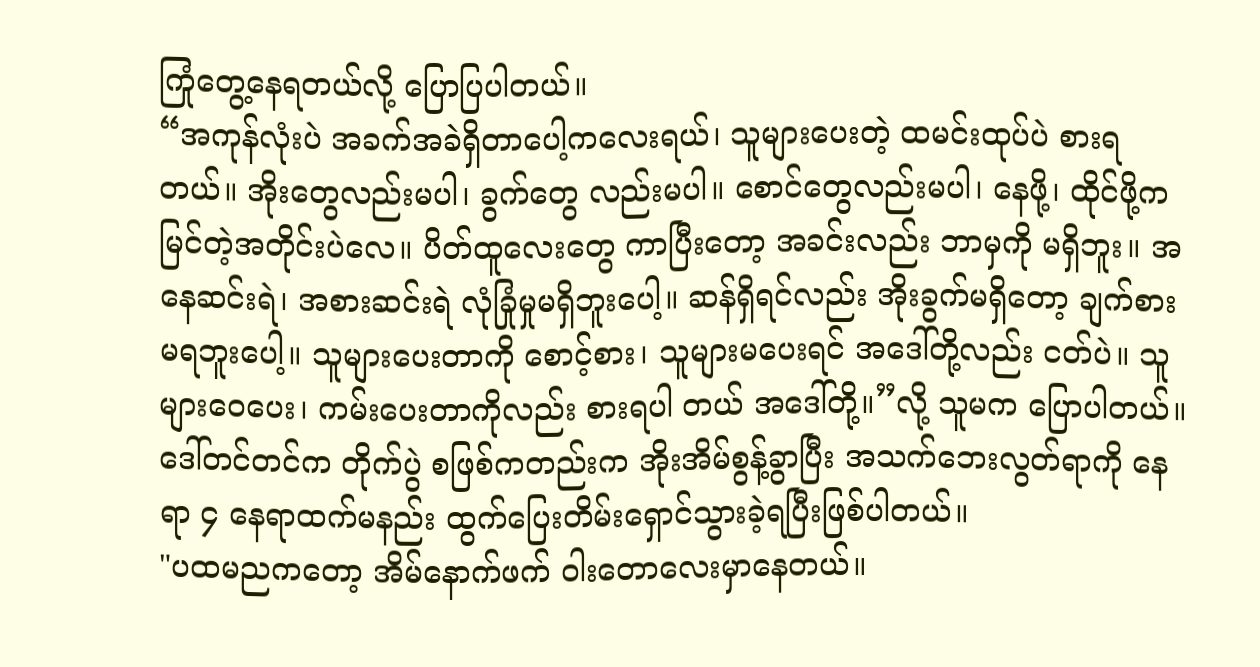ကြုံတွေ့နေရတယ်လို့ ပြောပြပါတယ်။
“အကုန်လုံးပဲ အခက်အခဲရှိတာပေါ့ကလေးရယ်၊ သူများပေးတဲ့ ထမင်းထုပ်ပဲ စားရတယ်။ အိုးတွေလည်းမပါ၊ ခွက်တွေ လည်းမပါ။ စောင်တွေလည်းမပါ၊ နေဖို့၊ ထိုင်ဖို့က မြင်တဲ့အတိုင်းပဲလေ။ ပိတ်ထူလေးတွေ ကာပြီးတော့ အခင်းလည်း ဘာမှကို မရှိဘူး။ အနေဆင်းရဲ၊ အစားဆင်းရဲ လုံခြုံမှုမရှိဘူးပေါ့။ ဆန်ရှိရင်လည်း အိုးခွက်မရှိတော့ ချက်စားမရဘူးပေါ့။ သူများပေးတာကို စောင့်စား၊ သူများမပေးရင် အဒေါ်တို့လည်း ငတ်ပဲ။ သူများဝေပေး၊ ကမ်းပေးတာကိုလည်း စားရပါ တယ် အဒေါ်တို့။”လို့ သူမက ပြောပါတယ်။
ဒေါ်တင်တင်က တိုက်ပွဲ စဖြစ်ကတည်းက အိုးအိမ်စွန့်ခွာပြီး အသက်ဘေးလွတ်ရာကို နေရာ ၄ နေရာထက်မနည်း ထွက်ပြေးတိမ်းရှောင်သွားခဲ့ရပြီးဖြစ်ပါတယ်။
"ပထမညကတော့ အိမ်နောက်ဖက် ဝါးတောလေးမှာနေတယ်။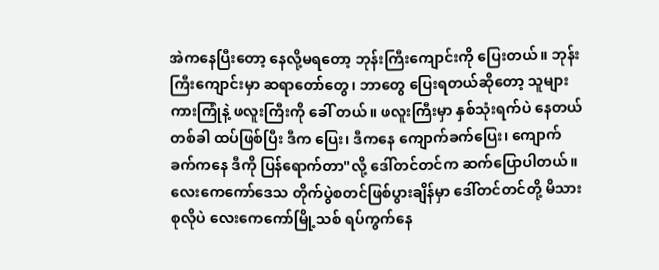အဲကနေပြီးတော့ နေလို့မရတော့ ဘုန်းကြီးကျောင်းကို ပြေးတယ်။ ဘုန်းကြီးကျောင်းမှာ ဆရာတော်တွေ၊ ဘာတွေ ပြေးရတယ်ဆိုတော့ သူများကားကြုံနဲ့ ဖလူးကြီးကို ခေါ် တယ်။ ဖလူးကြီးမှာ နှစ်သုံးရက်ပဲ နေတယ် တစ်ခါ ထပ်ဖြစ်ပြီး ဒီက ပြေး၊ ဒီကနေ ကျောက်ခက်ပြေး၊ ကျောက် ခက်ကနေ ဒီကို ပြန်ရောက်တာ"လို့ ဒေါ်တင်တင်က ဆက်ပြောပါတယ်။
လေးကေကော်ဒေသ တိုက်ပွဲစတင်ဖြစ်ပွားချိန်မှာ ဒေါ်တင်တင်တို့ မိသားစုလိုပဲ လေးကေကော်မြို့သစ် ရပ်ကွက်နေ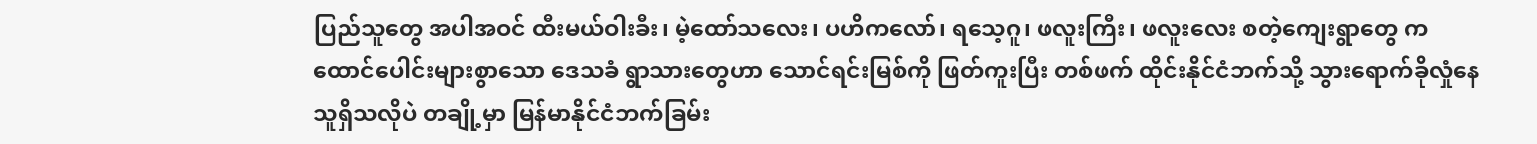ပြည်သူတွေ အပါအဝင် ထီးမယ်ဝါးခီး၊ မဲ့ထော်သလေး၊ ပဟိကလော်၊ ရသေ့ဂူ၊ ဖလူးကြီး၊ ဖလူးလေး စတဲ့ကျေးရွာတွေ က ထောင်ပေါင်းများစွာသော ဒေသခံ ရွာသားတွေဟာ သောင်ရင်းမြစ်ကို ဖြတ်ကူးပြီး တစ်ဖက် ထိုင်းနိုင်ငံဘက်သို့ သွားရောက်ခိုလှုံနေသူရှိသလိုပဲ တချို့မှာ မြန်မာနိုင်ငံဘက်ခြမ်း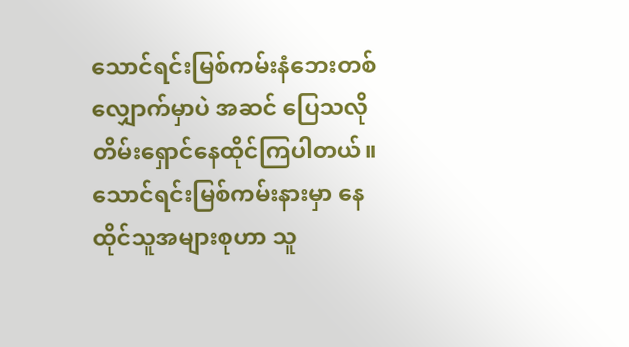သောင်ရင်းမြစ်ကမ်းနံဘေးတစ်လျှောက်မှာပဲ အဆင် ပြေသလို တိမ်းရှောင်နေထိုင်ကြပါတယ်။
သောင်ရင်းမြစ်ကမ်းနားမှာ နေထိုင်သူအများစုဟာ သူ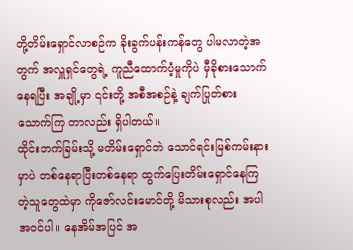တို့တိမ်းရှောင်လာစဉ်က ခိုးခွက်ပန်းကန်တွေ ပါမလာတဲ့အတွက် အလှူရှင်တွေရဲ့ ကူညီထောက်ပံ့မှုကိုပဲ မှီခိုစားသောက်နေရပြီး အချို့မှာ ၎င်းတို့ အစီအစဉ်နဲ့ ချက်ပြုတ်စားသောက်ကြ တာလည်း ရှိပါတယ်။
ထိုင်းဘက်ခြမ်းသို့ မတိမ်းရှောင်ဘဲ သောင်ရင်းမြစ်ကမ်းနားမှာပဲ တစ်နေရာပြီးတစ်နေရာ ထွက်ပြေးတိမ်းရှောင်နေကြ တဲ့သူတွေထဲမှာ ကိုဇော်လင်းမောင်တို့ မိသားစုလည်း အပါအဝင်ပါ။ နေအိမ်အပြင် အ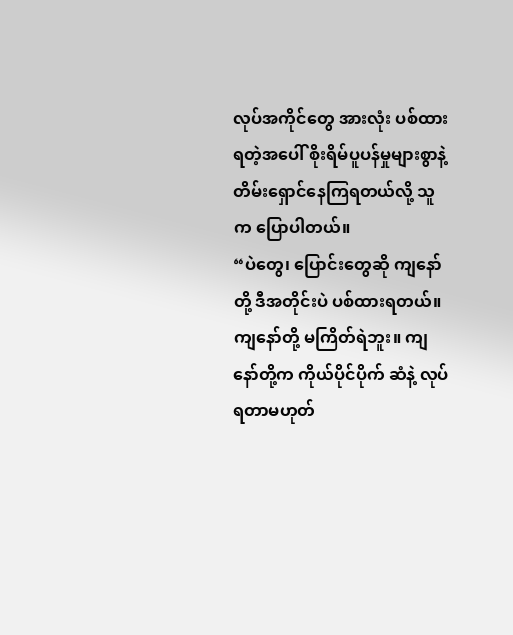လုပ်အကိုင်တွေ အားလုံး ပစ်ထား ရတဲ့အပေါ် စိုးရိမ်ပူပန်မှုများစွာနဲ့ တိမ်းရှောင်နေကြရတယ်လို့ သူက ပြောပါတယ်။
“ပဲတွေ၊ ပြောင်းတွေဆို ကျနော်တို့ ဒီအတိုင်းပဲ ပစ်ထားရတယ်။ ကျနော်တို့ မကြိတ်ရဲဘူး။ ကျနော်တို့က ကိုယ်ပိုင်ပိုက် ဆံနဲ့ လုပ်ရတာမဟုတ်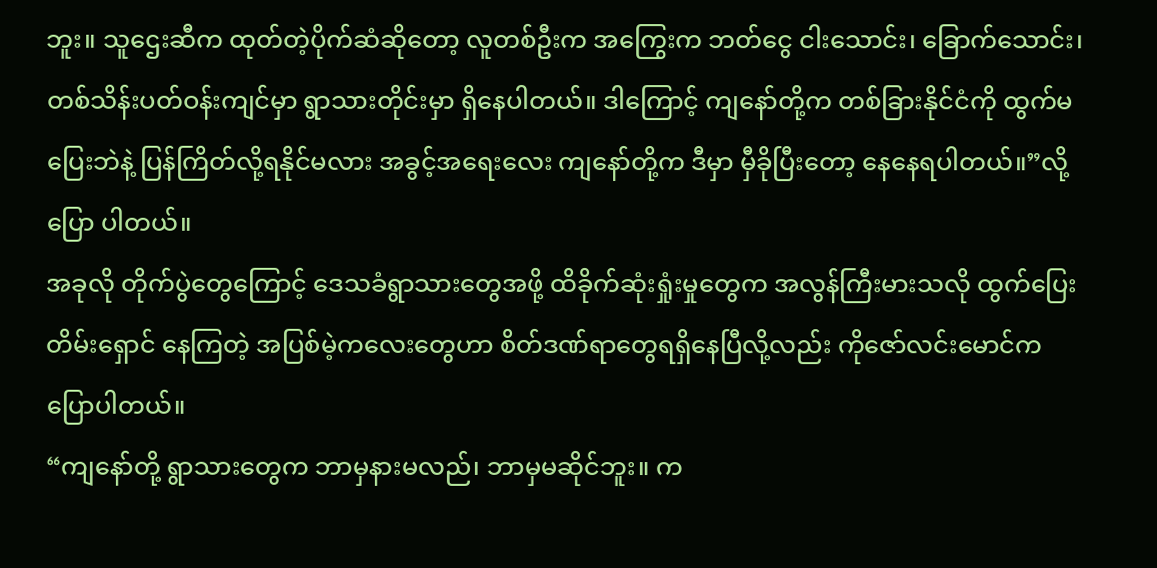ဘူး။ သူဌေးဆီက ထုတ်တဲ့ပိုက်ဆံဆိုတော့ လူတစ်ဦးက အကြွေးက ဘတ်ငွေ ငါးသောင်း၊ ခြောက်သောင်း၊ တစ်သိန်းပတ်ဝန်းကျင်မှာ ရွာသားတိုင်းမှာ ရှိနေပါတယ်။ ဒါကြောင့် ကျနော်တို့က တစ်ခြားနိုင်ငံကို ထွက်မပြေးဘဲနဲ့ ပြန်ကြိတ်လို့ရနိုင်မလား အခွင့်အရေးလေး ကျနော်တို့က ဒီမှာ မှီခိုပြီးတော့ နေနေရပါတယ်။”လို့ ပြော ပါတယ်။
အခုလို တိုက်ပွဲတွေကြောင့် ဒေသခံရွာသားတွေအဖို့ ထိခိုက်ဆုံးရှုံးမှုတွေက အလွန်ကြီးမားသလို ထွက်ပြေးတိမ်းရှောင် နေကြတဲ့ အပြစ်မဲ့ကလေးတွေဟာ စိတ်ဒဏ်ရာတွေရရှိနေပြီလို့လည်း ကိုဇော်လင်းမောင်က ပြောပါတယ်။
“ကျနော်တို့ ရွာသားတွေက ဘာမှနားမလည်၊ ဘာမှမဆိုင်ဘူး။ က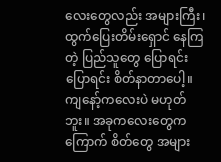လေးတွေလည်း အများကြီး၊ ထွက်ပြေးတိမ်းရှောင် နေကြတဲ့ ပြည်သူတွေ ပြောရင်းပြောရင်း စိတ်နာတာပေါ့။ ကျနော့်ကလေးပဲ မဟုတ်ဘူး။ အခုကလေးတွေက ကြောက် စိတ်တွေ အများ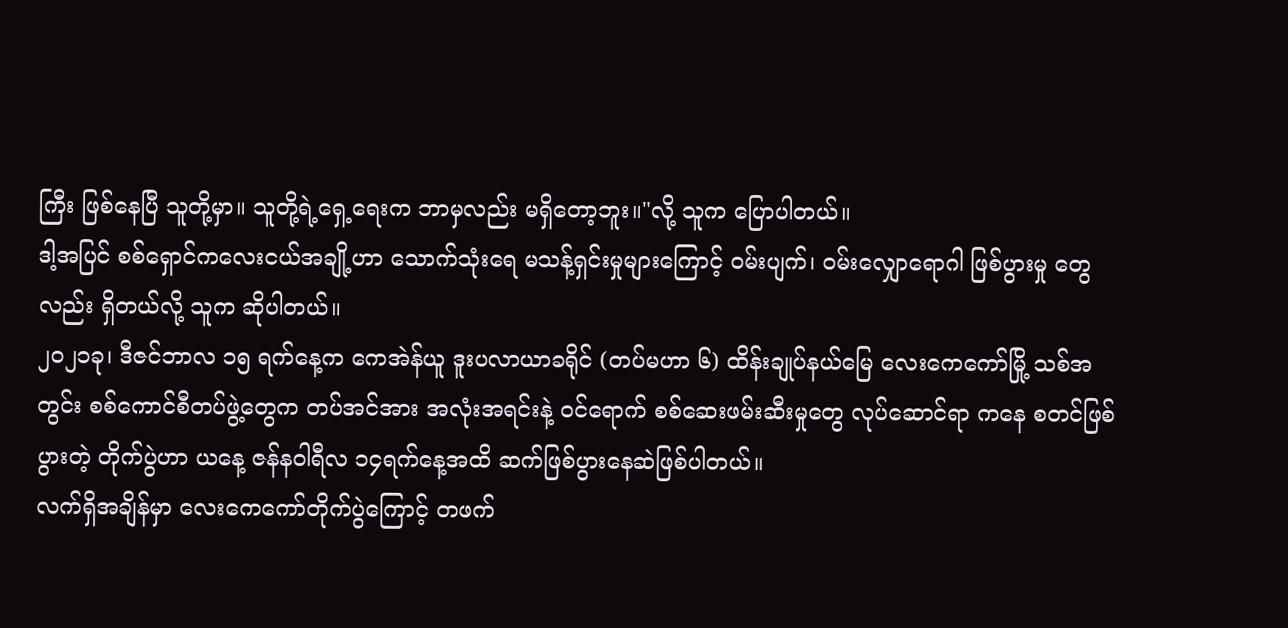ကြီး ဖြစ်နေပြီ သူတို့မှာ။ သူတို့ရဲ့ရှေ့ရေးက ဘာမှလည်း မရှိတော့ဘူး။"လို့ သူက ပြောပါတယ်။
ဒါ့အပြင် စစ်ရှောင်ကလေးငယ်အချို့ဟာ သောက်သုံးရေ မသန့်ရှင်းမှုများကြောင့် ဝမ်းပျက်၊ ဝမ်းလျှောရောဂါ ဖြစ်ပွားမှု တွေလည်း ရှိတယ်လို့ သူက ဆိုပါတယ်။
၂၀၂၁ခု၊ ဒီဇင်ဘာလ ၁၅ ရက်နေ့က ကေအဲန်ယူ ဒူးပလာယာခရိုင် (တပ်မဟာ ၆) ထိန်းချုပ်နယ်မြေ လေးကေကော်မြို့ သစ်အတွင်း စစ်ကောင်စီတပ်ဖွဲ့တွေက တပ်အင်အား အလုံးအရင်းနဲ့ ဝင်ရောက် စစ်ဆေးဖမ်းဆီးမှုတွေ လုပ်ဆောင်ရာ ကနေ စတင်ဖြစ်ပွားတဲ့ တိုက်ပွဲဟာ ယနေ့ ဇန်နဝါရီလ ၁၄ရက်နေ့အထိ ဆက်ဖြစ်ပွားနေဆဲဖြစ်ပါတယ်။
လက်ရှိအချိန်မှာ လေးကေကော်တိုက်ပွဲကြောင့် တဖက်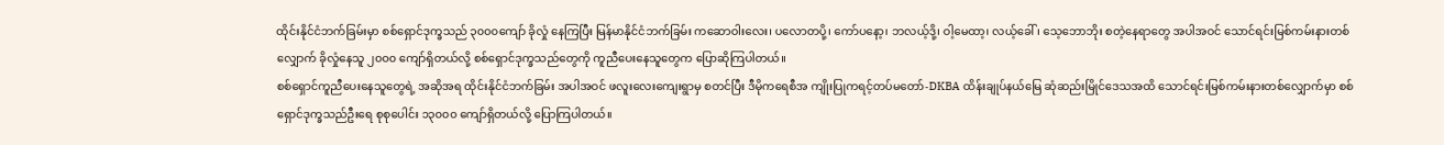ထိုင်းနိုင်ငံဘက်ခြမ်းမှာ စစ်ရှောင်ဒုက္ခသည် ၃၀၀၀ကျော် ခိုလှုံ နေကြပြီး မြန်မာနိုင်ငံဘက်ခြမ်း ကဆောဝါးလေး၊ ပလောတပို့၊ ကော်ပနော့၊ ဘလယ့်ဒို့၊ ဝါ့မေထာ့၊ လယ့်ခေါ်၊ သေ့ဘောဘိုး စတဲ့နေရာတွေ အပါအဝင် သောင်ရင်းမြစ်ကမ်းနားတစ်လျှောက် ခိုလှုံနေသူ ၂၀၀၀ ကျော်ရှိတယ်လို့ စစ်ရှောင်ဒုက္ခသည်တွေကို ကူညီပေးနေသူတွေက ပြောဆိုကြပါတယ်။
စစ်ရှောင်ကူညီပေးနေသူတွေရဲ့ အဆိုအရ ထိုင်းနိုင်ငံဘက်ခြမ်း အပါအဝင် ဖလူးလေးကျေးရွာမှ စတင်ပြီး ဒီမိုကရေစီအ ကျိုးပြုကရင့်တပ်မတော်-DKBA ထိန်းချုပ်နယ်မြေ ဆုံဆည်းမြိုင်ဒေသအထိ သောင်ရင်းမြစ်ကမ်းနားတစ်လျှောက်မှာ စစ်ရှောင်ဒုက္ခသည်ဦးရေ စုစုပေါင်း ၁၃၀၀၀ ကျော်ရှိတယ်လို့ ပြောကြပါတယ်။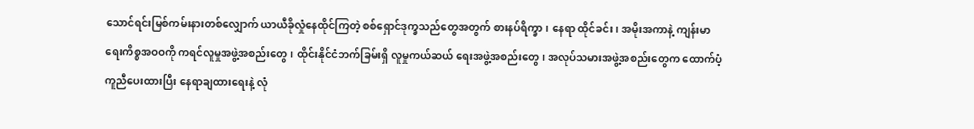သောင်ရင်းမြစ်ကမ်းနားတစ်လျှောက် ယာယီခိုလှုံနေထိုင်ကြတဲ့ စစ်ရှောင်ဒုက္ခသည်တွေအတွက် စားနပ်ရိက္ခာ၊ နေရာ ထိုင်ခင်း၊ အမိုးအကာနဲ့ ကျန်းမာရေးကိစ္စအဝဝကို ကရင်လူမှုအဖွဲ့အစည်းတွေ၊ ထိုင်းနိုင်ငံဘက်ခြမ်းရှိ လူမှုကယ်ဆယ် ရေးအဖွဲ့အစည်းတွေ၊ အလုပ်သမားအဖွဲ့အစည်းတွေက ထောက်ပံ့ကူညီပေးထားပြီး နေရာချထားရေးနဲ့ လုံ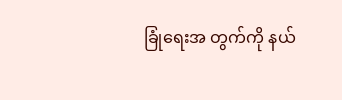ခြုံရေးအ တွက်ကို နယ်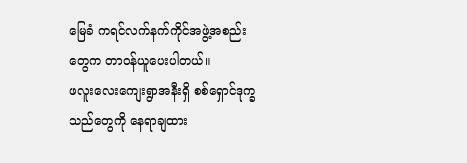မြေခံ ကရင်လက်နက်ကိုင်အဖွဲ့အစည်းတွေက တာဝန်ယူပေးပါတယ်။
ဖလူးလေးကျေးရွာအနီးရှိ စစ်ရှောင်ဒုက္ခသည်တွေကို နေရာချထား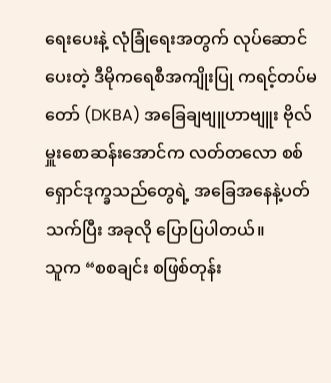ရေးပေးနဲ့ လုံခြုံရေးအတွက် လုပ်ဆောင်ပေးတဲ့ ဒီမိုကရေစီအကျိုးပြု ကရင့်တပ်မတော် (DKBA) အခြေချဗျူဟာဗျူး ဗိုလ်မှူးစောဆန်းအောင်က လတ်တလော စစ် ရှောင်ဒုက္ခသည်တွေရဲ့ အခြေအနေနဲ့ပတ်သက်ပြီး အခုလို ပြောပြပါတယ်။
သူက “စစချင်း စဖြစ်တုန်း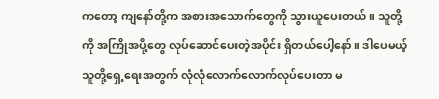ကတော့ ကျနော်တို့က အစားအသောက်တွေကို သွားယူပေးတယ်။ သူတို့ကို အကြိုအပို့တွေ လုပ်ဆောင်ပေးတဲ့အပိုင်း ရှိတယ်ပေါ့နော်။ ဒါပေမယ့် သူတို့ရှေ့ရေးအတွက် လုံလုံလောက်လောက်လုပ်ပေးတာ မ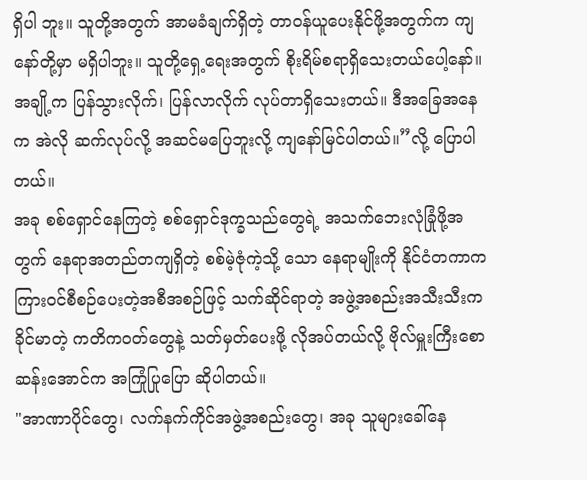ရှိပါ ဘူး။ သူတို့အတွက် အာမခံချက်ရှိတဲ့ တာဝန်ယူပေးနိုင်ဖို့အတွက်က ကျနော်တို့မှာ မရှိပါဘူး။ သူတို့ရှေ့ရေးအတွက် စိုးရိမ်စရာရှိသေးတယ်ပေါ့နော်။ အချို့က ပြန်သွားလိုက်၊ ပြန်လာလိုက် လုပ်တာရှိသေးတယ်။ ဒီအခြေအနေက အဲလို ဆက်လုပ်လို့ အဆင်မပြေဘူးလို့ ကျနော်မြင်ပါတယ်။”လို့ ပြောပါတယ်။
အခု စစ်ရှောင်နေကြတဲ့ စစ်ရှောင်ဒုက္ခသည်တွေရဲ့ အသက်ဘေးလုံခြုံဖို့အတွက် နေရာအတည်တကျရှိတဲ့ စစ်မဲ့ဇုံကဲ့သို့ သော နေရာမျိုးကို နိုင်ငံတကာက ကြားဝင်စီစဉ်ပေးတဲ့အစီအစဉ်ဖြင့် သက်ဆိုင်ရာတဲ့ အဖွဲ့အစည်းအသီးသီးက ခိုင်မာတဲ့ ကတိကဝတ်တွေနဲ့ သတ်မှတ်ပေးဖို့ လိုအပ်တယ်လို့ ဗိုလ်မှူးကြီးစောဆန်းအောင်က အကြုံပြုပြော ဆိုပါတယ်။
"အာဏာပိုင်တွေ၊ လက်နက်ကိုင်အဖွဲ့အစည်းတွေ၊ အခု သူများခေါ်နေ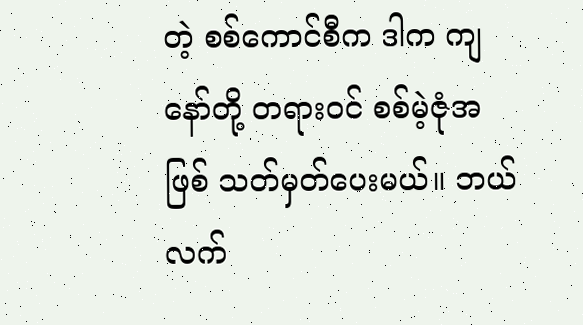တဲ့ စစ်ကောင်စီက ဒါက ကျနော်တို့ တရားဝင် စစ်မဲ့ဇုံအဖြစ် သတ်မှတ်ပေးမယ်။ ဘယ်လက်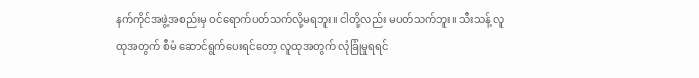နက်ကိုင်အဖွဲ့အစည်းမှ ဝင်ရောက်ပတ်သက်လို့မရဘူး။ ငါတို့လည်း မပတ်သက်ဘူး။ သီးသန့် လူထုအတွက် စီမံ ဆောင်ရွက်ပေးရင်တော့ လူထုအတွက် လုံခြုံမှုရရင်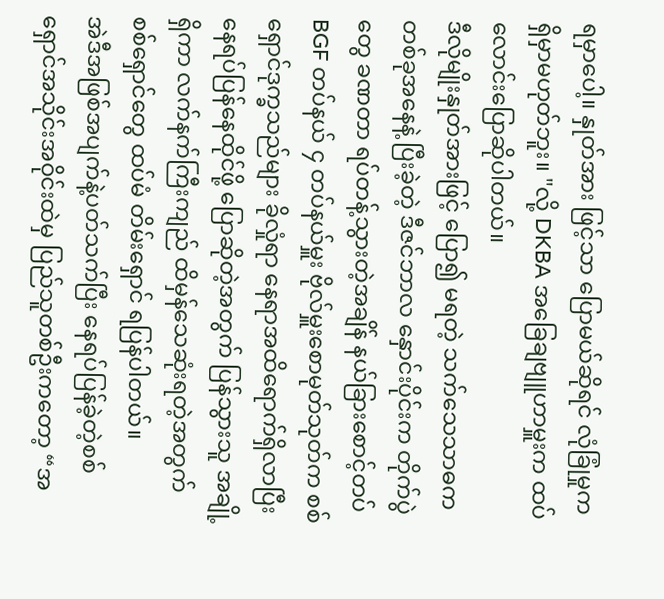ရမှာပေါ့။ နှုတ်အား ဖြင့်သာ ပြောမယ်ဆိုရင် လုံခြုံမှုက ရှိမှာမဟုတ်ဘူး။ "လို့ DKBA အခြေချဗျူဟာမှူးက ထပ်လောင်းပြောဆိုပါတယ်။
ဒီလိုမျိုးနှုတ်အားဖြင့် ပြော၍ မရတဲ့ သက်သေသာဓက တစ်ခုအနေနဲ့ ပြီးခဲ့တဲ့ ဒီဇင်ဘာလ နှောင်းပိုင်းက တိုက်ပွဲတွေ ခဏတာ ရပ်တန့်သွားတဲ့အချိန် နယ်ခြားစောင့်တပ် BGF တပ်နယ် ၄ တပ်နယ်မှူး ဗိုလ်မှူးစောမုတ်သုတ်က စစ်ရှောင်ဒုက္ခသည်များ ခိုလှုံရာ နေရာအထိရောက်ရှိလာပြီး နေရပ်ပြန်နေထိုင်ဖို့ ပြောဆိုတဲ့အတွက် ပြန်သွားသူ အချို့ရှိကာ လက်နက်ကြီးကျည် ထိမှန်သေဆုံးရတဲ့အတွက် စစ်ရှောင်တွေ ထပ်မံ တိမ်းရှောင် ရပြန်ပါတယ်။
အဲဒီအဖြစ်အပျက်နဲ့ပတ်သက်ပြီး နေရပ်ပြန်ခဲ့တဲ့စစ်ရှောင်အသိုင်းအဝိုင်းထဲမှ ပြည်သူတစ်ဦးကတော့ “အ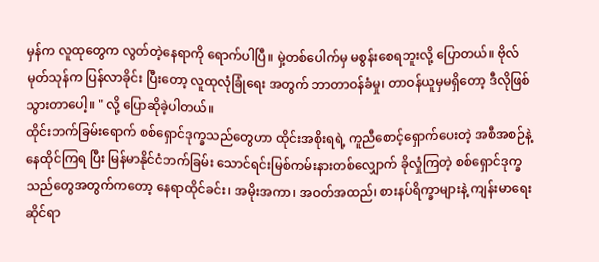မှန်က လူထုတွေက လွတ်တဲ့နေရာကို ရောက်ပါပြီ။ မှဲ့တစ်ပေါက်မှ မစွန်းစေရဘူးလို့ ပြောတယ်။ ဗိုလ်မုတ်သုန်က ပြန်လာခိုင်း ပြီးတော့ လူထုလုံခြုံရေး အတွက် ဘာတာဝန်ခံမှု၊ တာဝန်ယူမှမရှိတော့ ဒီလိုဖြစ်သွားတာပေါ့။ " လို့ ပြောဆိုခဲ့ပါတယ်။
ထိုင်းဘက်ခြမ်းရောက် စစ်ရှောင်ဒုက္ခသည်တွေဟာ ထိုင်းအစိုးရရဲ့ ကူညီစောင့်ရှောက်ပေးတဲ့ အစီအစဉ်နဲ့ နေထိုင်ကြရ ပြီး မြန်မာနိုင်ငံဘက်ခြမ်း သောင်ရင်းမြစ်ကမ်းနားတစ်လျှောက် ခိုလှုံကြတဲ့ စစ်ရှောင်ဒုက္ခသည်တွေအတွက်ကတော့ နေရာထိုင်ခင်း၊ အမိုးအကာ၊ အဝတ်အထည်၊ စားနပ်ရိက္ခာများနဲ့ ကျန်းမာရေးဆိုင်ရာ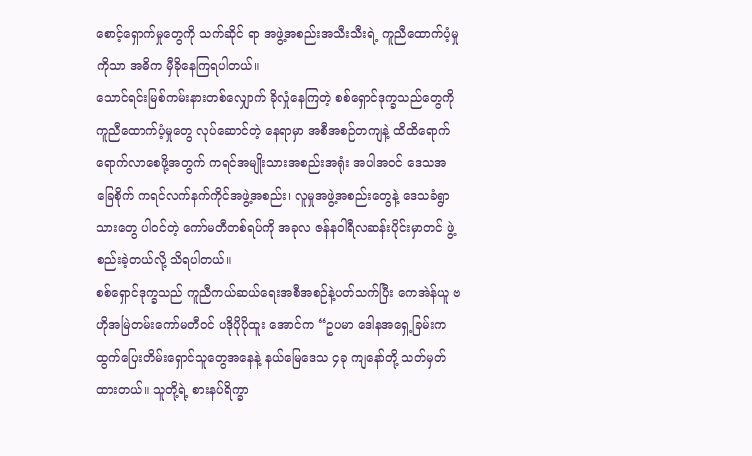စောင့်ရှောက်မှုတွေကို သက်ဆိုင် ရာ အဖွဲ့အစည်းအသီးသီးရဲ့ ကူညီထောက်ပံ့မှုကိုသာ အဓိက မှီခိုနေကြရပါတယ်။
သောင်ရင်းမြစ်ကမ်းနားတစ်လျှောက် ခိုလှုံနေကြတဲ့ စစ်ရှောင်ဒုက္ခသည်တွေကို ကူညီထောက်ပံ့မှုတွေ လုပ်ဆောင်တဲ့ နေရာမှာ အစီအစဉ်တကျနဲ့ ထိထိရောက်ရောက်လာစေဖို့အတွက် ကရင်အမျိုးသားအစည်းအရုံး အပါအဝင် ဒေသအ ခြေစိုက် ကရင်လက်နက်ကိုင်အဖွဲ့အစည်း၊ လူမှုအဖွဲ့အစည်းတွေနဲ့ ဒေသခံရွာသားတွေ ပါဝင်တဲ့ ကော်မတီတစ်ရပ်ကို အခုလ ဇန်နဝါရီလဆန်းပိုင်းမှာတင် ဖွဲ့စည်းခဲ့တယ်လို့ သိရပါတယ်။
စစ်ရှောင်ဒုက္ခသည် ကူညီကယ်ဆယ်ရေးအစီအစဉ်နဲ့ပတ်သက်ပြီး ကေအဲန်ယူ ဗဟိုအမြဲတမ်းကော်မတီဝင် ပဒိုပိုပိုထူး အောင်က “ဥပမာ ဒေါနအရှေ့ခြမ်းက ထွက်ပြေးတိမ်းရှောင်သူတွေအနေနဲ့ နယ်မြေဒေသ ၄ခု ကျနော်တို့ သတ်မှတ် ထားတယ်။ သူတို့ရဲ့ စားနပ်ရိက္ခာ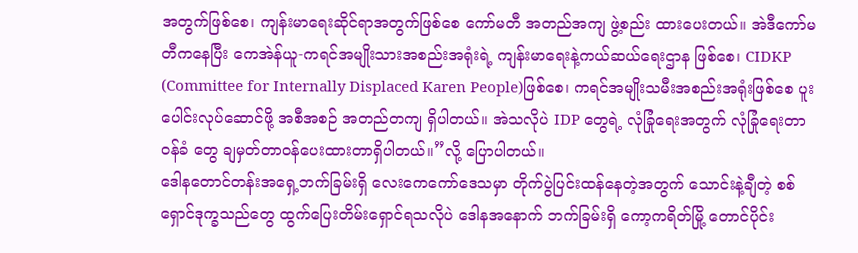အတွက်ဖြစ်စေ၊ ကျန်းမာရေးဆိုင်ရာအတွက်ဖြစ်စေ ကော်မတီ အတည်အကျ ဖွဲ့စည်း ထားပေးတယ်။ အဲဒီကော်မတီကနေပြီး ကေအဲန်ယူ-ကရင်အမျိုးသားအစည်းအရုံးရဲ့ ကျန်းမာရေးနဲ့ကယ်ဆယ်ရေးဌာန ဖြစ်စေ၊ CIDKP (Committee for Internally Displaced Karen People)ဖြစ်စေ၊ ကရင်အမျိုးသမီးအစည်းအရုံးဖြစ်စေ ပူးပေါင်းလုပ်ဆောင်ဖို့ အစီအစဉ် အတည်တကျ ရှိပါတယ်။ အဲသလိုပဲ IDP တွေရဲ့ လုံခြုံရေးအတွက် လုံခြုံရေးတာဝန်ခံ တွေ ချမှတ်တာဝန်ပေးထားတာရှိပါတယ်။”လို့ ပြောပါတယ်။
ဒေါနတောင်တန်းအရှေ့ဘက်ခြမ်းရှိ လေးကေကော်ဒေသမှာ တိုက်ပွဲပြင်းထန်နေတဲ့အတွက် သောင်းနဲ့ချီတဲ့ စစ်ရှောင်ဒုက္ခသည်တွေ ထွက်ပြေးတိမ်းရှောင်ရသလိုပဲ ဒေါနအနောက် ဘက်ခြမ်းရှိ ကော့ကရိတ်မြို့ တောင်ပိုင်း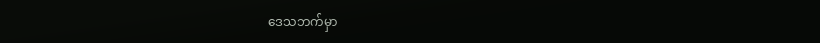ဒေသဘက်မှာ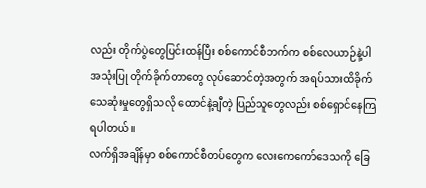လည်း တိုက်ပွဲတွေပြင်းထန်ပြီး စစ်ကောင်စီဘက်က စစ်လေယာဉ်နဲ့ပါ အသုံးပြု တိုက်ခိုက်တာတွေ လုပ်ဆောင်တဲ့အတွက် အရပ်သားထိခိုက် သေဆုံးမှုတွေရှိသလို ထောင်နဲ့ချီတဲ့ ပြည်သူတွေလည်း စစ်ရှောင်နေကြရပါတယ်။
လက်ရှိအချိန်မှာ စစ်ကောင်စီတပ်တွေက လေးကေကော်ဒေသကို ခြေ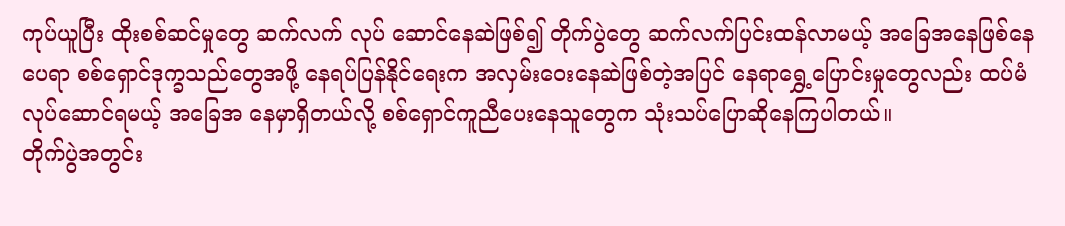ကုပ်ယူပြီး ထိုးစစ်ဆင်မှုတွေ ဆက်လက် လုပ် ဆောင်နေဆဲဖြစ်၍ တိုက်ပွဲတွေ ဆက်လက်ပြင်းထန်လာမယ့် အခြေအနေဖြစ်နေပေရာ စစ်ရှောင်ဒုက္ခသည်တွေအဖို့ နေရပ်ပြန်နိုင်ရေးက အလှမ်းဝေးနေဆဲဖြစ်တဲ့အပြင် နေရာရွှေ့ပြောင်းမှုတွေလည်း ထပ်မံလုပ်ဆောင်ရမယ့် အခြေအ နေမှာရှိတယ်လို့ စစ်ရှောင်ကူညီပေးနေသူတွေက သုံးသပ်ပြောဆိုနေကြပါတယ်။
တိုက်ပွဲအတွင်း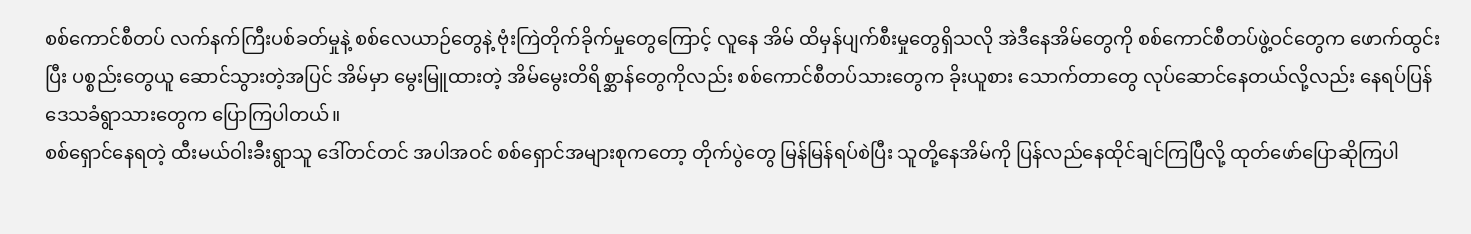စစ်ကောင်စီတပ် လက်နက်ကြီးပစ်ခတ်မှုနဲ့ စစ်လေယာဉ်တွေနဲ့ ဗုံးကြဲတိုက်ခိုက်မှုတွေကြောင့် လူနေ အိမ် ထိမှန်ပျက်စီးမှုတွေရှိသလို အဲဒီနေအိမ်တွေကို စစ်ကောင်စီတပ်ဖွဲ့ဝင်တွေက ဖောက်ထွင်းပြီး ပစ္စည်းတွေယူ ဆောင်သွားတဲ့အပြင် အိမ်မှာ မွေးမြူထားတဲ့ အိမ်မွေးတိရိစ္ဆာန်တွေကိုလည်း စစ်ကောင်စီတပ်သားတွေက ခိုးယူစား သောက်တာတွေ လုပ်ဆောင်နေတယ်လို့လည်း နေရပ်ပြန် ဒေသခံရွာသားတွေက ပြောကြပါတယ်။
စစ်ရှောင်နေရတဲ့ ထီးမယ်ဝါးခီးရွာသူ ဒေါ်တင်တင် အပါအဝင် စစ်ရှောင်အများစုကတော့ တိုက်ပွဲတွေ မြန်မြန်ရပ်စဲပြီး သူတို့နေအိမ်ကို ပြန်လည်နေထိုင်ချင်ကြပြီလို့ ထုတ်ဖော်ပြောဆိုကြပါ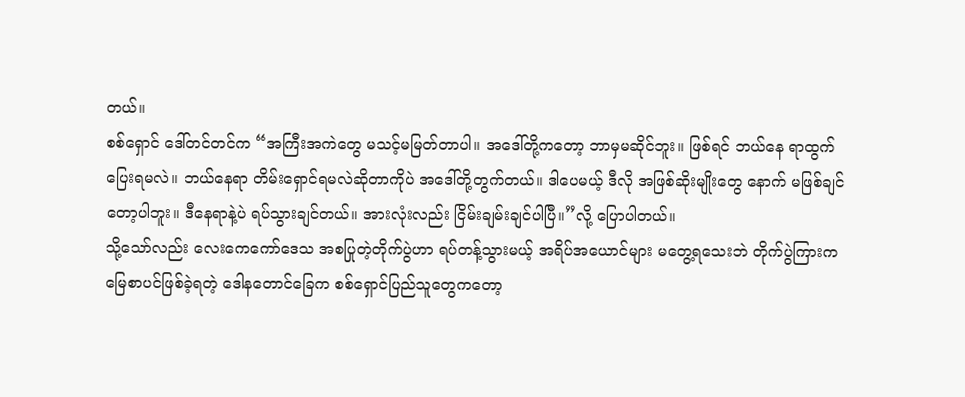တယ်။
စစ်ရှောင် ဒေါ်တင်တင်က “အကြီးအကဲတွေ မသင့်မမြတ်တာပါ။ အဒေါ်တို့ကတော့ ဘာမှမဆိုင်ဘူး။ ဖြစ်ရင် ဘယ်နေ ရာထွက်ပြေးရမလဲ။ ဘယ်နေရာ တိမ်းရှောင်ရမလဲဆိုတာကိုပဲ အဒေါ်တို့တွက်တယ်။ ဒါပေမယ့် ဒီလို အဖြစ်ဆိုးမျိုးတွေ နောက် မဖြစ်ချင်တော့ပါဘူး။ ဒီနေရာနဲ့ပဲ ရပ်သွားချင်တယ်။ အားလုံးလည်း ငြိမ်းချမ်းချင်ပါပြီ။”လို့ ပြောပါတယ်။
သို့သော်လည်း လေးကေကော်ဒေသ အစပြုတဲ့တိုက်ပွဲဟာ ရပ်တန့်သွားမယ့် အရိပ်အယောင်များ မတွေ့ရသေးဘဲ တိုက်ပွဲကြားက မြေစာပင်ဖြစ်ခဲ့ရတဲ့ ဒေါနတောင်ခြေက စစ်ရှောင်ပြည်သူတွေကတော့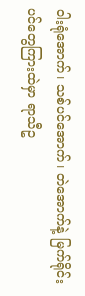ဝါးရုံအောက်၊ သစ်ပင်အောက်၊ တဲအောက်နဲ့ မြက်ရိုင်းပင်တွေကြားထဲမှာ ရာသီဥ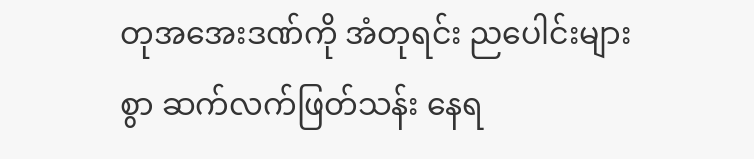တုအအေးဒဏ်ကို အံတုရင်း ညပေါင်းများစွာ ဆက်လက်ဖြတ်သန်း နေရ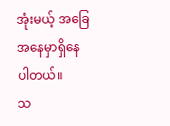အုံးမယ့် အခြေအနေမှာရှိနေပါတယ်။
သ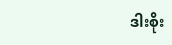ဒါးစိုး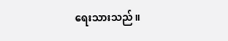ရေးသားသည်။